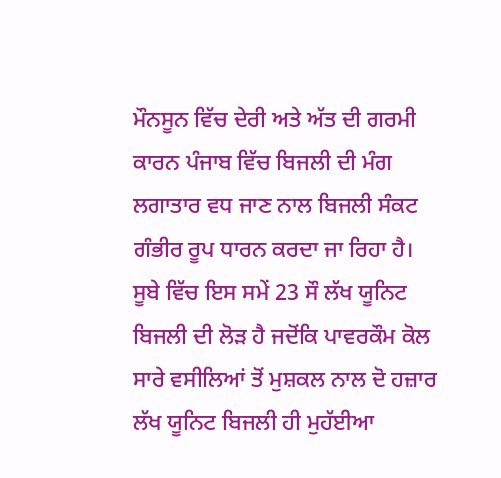ਮੌਨਸੂਨ ਵਿੱਚ ਦੇਰੀ ਅਤੇ ਅੱਤ ਦੀ ਗਰਮੀ ਕਾਰਨ ਪੰਜਾਬ ਵਿੱਚ ਬਿਜਲੀ ਦੀ ਮੰਗ ਲਗਾਤਾਰ ਵਧ ਜਾਣ ਨਾਲ ਬਿਜਲੀ ਸੰਕਟ ਗੰਭੀਰ ਰੂਪ ਧਾਰਨ ਕਰਦਾ ਜਾ ਰਿਹਾ ਹੈ। ਸੂਬੇ ਵਿੱਚ ਇਸ ਸਮੇਂ 23 ਸੌ ਲੱਖ ਯੂਨਿਟ ਬਿਜਲੀ ਦੀ ਲੋੜ ਹੈ ਜਦੋਂਕਿ ਪਾਵਰਕੌਮ ਕੋਲ ਸਾਰੇ ਵਸੀਲਿਆਂ ਤੋਂ ਮੁਸ਼ਕਲ ਨਾਲ ਦੋ ਹਜ਼ਾਰ ਲੱਖ ਯੂਨਿਟ ਬਿਜਲੀ ਹੀ ਮੁਹੱਈਆ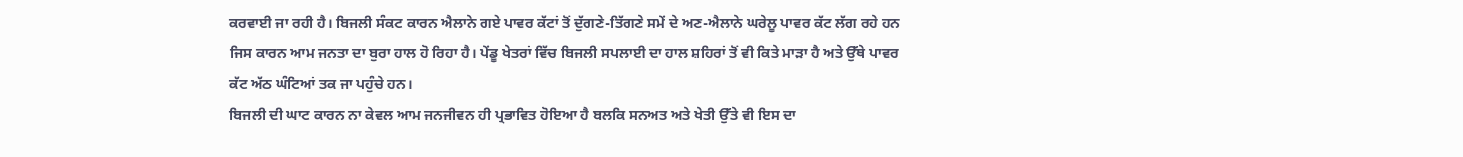ਕਰਵਾਈ ਜਾ ਰਹੀ ਹੈ। ਬਿਜਲੀ ਸੰਕਟ ਕਾਰਨ ਐਲਾਨੇ ਗਏ ਪਾਵਰ ਕੱਟਾਂ ਤੋਂ ਦੁੱਗਣੇ-ਤਿੱਗਣੇ ਸਮੇਂ ਦੇ ਅਣ-ਐਲਾਨੇ ਘਰੇਲੂ ਪਾਵਰ ਕੱਟ ਲੱਗ ਰਹੇ ਹਨ ਜਿਸ ਕਾਰਨ ਆਮ ਜਨਤਾ ਦਾ ਬੁਰਾ ਹਾਲ ਹੋ ਰਿਹਾ ਹੈ। ਪੇਂਡੂ ਖੇਤਰਾਂ ਵਿੱਚ ਬਿਜਲੀ ਸਪਲਾਈ ਦਾ ਹਾਲ ਸ਼ਹਿਰਾਂ ਤੋਂ ਵੀ ਕਿਤੇ ਮਾੜਾ ਹੈ ਅਤੇ ਉੱਥੇ ਪਾਵਰ ਕੱਟ ਅੱਠ ਘੰਟਿਆਂ ਤਕ ਜਾ ਪਹੁੰਚੇ ਹਨ।
ਬਿਜਲੀ ਦੀ ਘਾਟ ਕਾਰਨ ਨਾ ਕੇਵਲ ਆਮ ਜਨਜੀਵਨ ਹੀ ਪ੍ਰਭਾਵਿਤ ਹੋਇਆ ਹੈ ਬਲਕਿ ਸਨਅਤ ਅਤੇ ਖੇਤੀ ਉੱਤੇ ਵੀ ਇਸ ਦਾ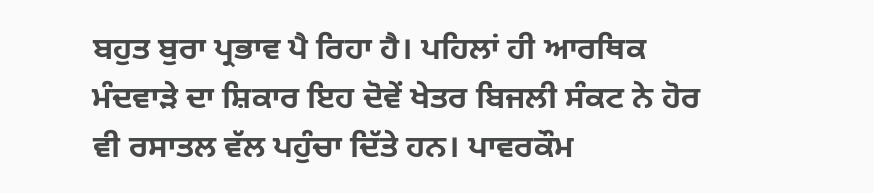ਬਹੁਤ ਬੁਰਾ ਪ੍ਰਭਾਵ ਪੈ ਰਿਹਾ ਹੈ। ਪਹਿਲਾਂ ਹੀ ਆਰਥਿਕ ਮੰਦਵਾੜੇ ਦਾ ਸ਼ਿਕਾਰ ਇਹ ਦੋਵੇਂ ਖੇਤਰ ਬਿਜਲੀ ਸੰਕਟ ਨੇ ਹੋਰ ਵੀ ਰਸਾਤਲ ਵੱਲ ਪਹੁੰਚਾ ਦਿੱਤੇ ਹਨ। ਪਾਵਰਕੌਮ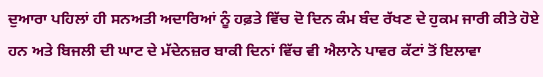ਦੁਆਰਾ ਪਹਿਲਾਂ ਹੀ ਸਨਅਤੀ ਅਦਾਰਿਆਂ ਨੂੰ ਹਫ਼ਤੇ ਵਿੱਚ ਦੋ ਦਿਨ ਕੰਮ ਬੰਦ ਰੱਖਣ ਦੇ ਹੁਕਮ ਜਾਰੀ ਕੀਤੇ ਹੋਏ ਹਨ ਅਤੇ ਬਿਜਲੀ ਦੀ ਘਾਟ ਦੇ ਮੱਦੇਨਜ਼ਰ ਬਾਕੀ ਦਿਨਾਂ ਵਿੱਚ ਵੀ ਐਲਾਨੇ ਪਾਵਰ ਕੱਟਾਂ ਤੋਂ ਇਲਾਵਾ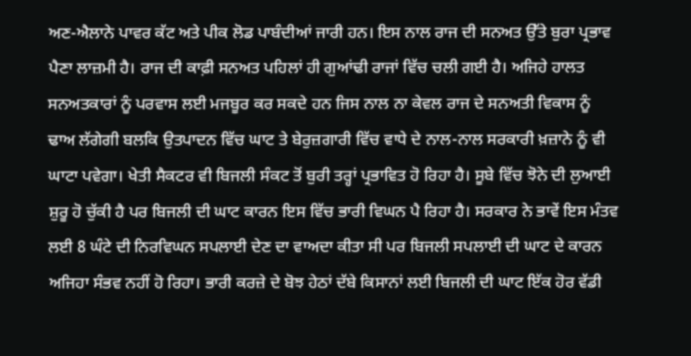ਅਣ-ਐਲਾਨੇ ਪਾਵਰ ਕੱਟ ਅਤੇ ਪੀਕ ਲੋਡ ਪਾਬੰਦੀਆਂ ਜਾਰੀ ਹਨ। ਇਸ ਨਾਲ ਰਾਜ ਦੀ ਸਨਅਤ ਉੱਤੇ ਬੁਰਾ ਪ੍ਰਭਾਵ ਪੈਣਾ ਲਾਜ਼ਮੀ ਹੈ। ਰਾਜ ਦੀ ਕਾਫ਼ੀ ਸਨਅਤ ਪਹਿਲਾਂ ਹੀ ਗੁਆਂਢੀ ਰਾਜਾਂ ਵਿੱਚ ਚਲੀ ਗਈ ਹੈ। ਅਜਿਹੇ ਹਾਲਤ ਸਨਅਤਕਾਰਾਂ ਨੂੰ ਪਰਵਾਸ ਲਈ ਮਜਬੂਰ ਕਰ ਸਕਦੇ ਹਨ ਜਿਸ ਨਾਲ ਨਾ ਕੇਵਲ ਰਾਜ ਦੇ ਸਨਅਤੀ ਵਿਕਾਸ ਨੂੰ ਢਾਅ ਲੱਗੇਗੀ ਬਲਕਿ ਉਤਪਾਦਨ ਵਿੱਚ ਘਾਟ ਤੇ ਬੇਰੁਜ਼ਗਾਰੀ ਵਿੱਚ ਵਾਧੇ ਦੇ ਨਾਲ-ਨਾਲ ਸਰਕਾਰੀ ਖ਼ਜ਼ਾਨੇ ਨੂੰ ਵੀ ਘਾਟਾ ਪਵੇਗਾ। ਖੇਤੀ ਸੈਕਟਰ ਵੀ ਬਿਜਲੀ ਸੰਕਟ ਤੋਂ ਬੁਰੀ ਤਰ੍ਹਾਂ ਪ੍ਰਭਾਵਿਤ ਹੋ ਰਿਹਾ ਹੈ। ਸੂਬੇ ਵਿੱਚ ਝੋਨੇ ਦੀ ਲੁਆਈ ਸ਼ੁਰੂ ਹੋ ਚੁੱਕੀ ਹੈ ਪਰ ਬਿਜਲੀ ਦੀ ਘਾਟ ਕਾਰਨ ਇਸ ਵਿੱਚ ਭਾਰੀ ਵਿਘਨ ਪੈ ਰਿਹਾ ਹੈ। ਸਰਕਾਰ ਨੇ ਭਾਵੇਂ ਇਸ ਮੰਤਵ ਲਈ 8 ਘੰਟੇ ਦੀ ਨਿਰਵਿਘਨ ਸਪਲਾਈ ਦੇਣ ਦਾ ਵਾਅਦਾ ਕੀਤਾ ਸੀ ਪਰ ਬਿਜਲੀ ਸਪਲਾਈ ਦੀ ਘਾਟ ਦੇ ਕਾਰਨ ਅਜਿਹਾ ਸੰਭਵ ਨਹੀਂ ਹੋ ਰਿਹਾ। ਭਾਰੀ ਕਰਜ਼ੇ ਦੇ ਬੋਝ ਹੇਠਾਂ ਦੱਬੇ ਕਿਸਾਨਾਂ ਲਈ ਬਿਜਲੀ ਦੀ ਘਾਟ ਇੱਕ ਹੋਰ ਵੱਡੀ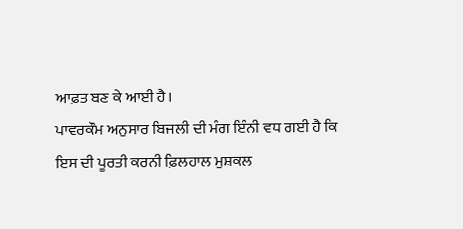ਆਫ਼ਤ ਬਣ ਕੇ ਆਈ ਹੈ।
ਪਾਵਰਕੌਮ ਅਨੁਸਾਰ ਬਿਜਲੀ ਦੀ ਮੰਗ ਇੰਨੀ ਵਧ ਗਈ ਹੈ ਕਿ ਇਸ ਦੀ ਪੂਰਤੀ ਕਰਨੀ ਫ਼ਿਲਹਾਲ ਮੁਸ਼ਕਲ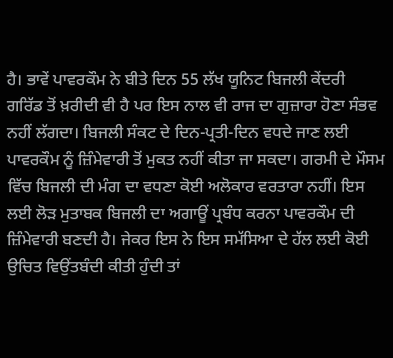ਹੈ। ਭਾਵੇਂ ਪਾਵਰਕੌਮ ਨੇ ਬੀਤੇ ਦਿਨ 55 ਲੱਖ ਯੂਨਿਟ ਬਿਜਲੀ ਕੇਂਦਰੀ ਗਰਿੱਡ ਤੋਂ ਖ਼ਰੀਦੀ ਵੀ ਹੈ ਪਰ ਇਸ ਨਾਲ ਵੀ ਰਾਜ ਦਾ ਗੁਜ਼ਾਰਾ ਹੋਣਾ ਸੰਭਵ ਨਹੀਂ ਲੱਗਦਾ। ਬਿਜਲੀ ਸੰਕਟ ਦੇ ਦਿਨ-ਪ੍ਰਤੀ-ਦਿਨ ਵਧਦੇ ਜਾਣ ਲਈ ਪਾਵਰਕੌਮ ਨੂੰ ਜ਼ਿੰਮੇਵਾਰੀ ਤੋਂ ਮੁਕਤ ਨਹੀਂ ਕੀਤਾ ਜਾ ਸਕਦਾ। ਗਰਮੀ ਦੇ ਮੌਸਮ ਵਿੱਚ ਬਿਜਲੀ ਦੀ ਮੰਗ ਦਾ ਵਧਣਾ ਕੋਈ ਅਲੋਕਾਰ ਵਰਤਾਰਾ ਨਹੀਂ। ਇਸ ਲਈ ਲੋੜ ਮੁਤਾਬਕ ਬਿਜਲੀ ਦਾ ਅਗਾਊਂ ਪ੍ਰਬੰਧ ਕਰਨਾ ਪਾਵਰਕੌਮ ਦੀ ਜ਼ਿੰਮੇਵਾਰੀ ਬਣਦੀ ਹੈ। ਜੇਕਰ ਇਸ ਨੇ ਇਸ ਸਮੱਸਿਆ ਦੇ ਹੱਲ ਲਈ ਕੋਈ ਉਚਿਤ ਵਿਉਂਤਬੰਦੀ ਕੀਤੀ ਹੁੰਦੀ ਤਾਂ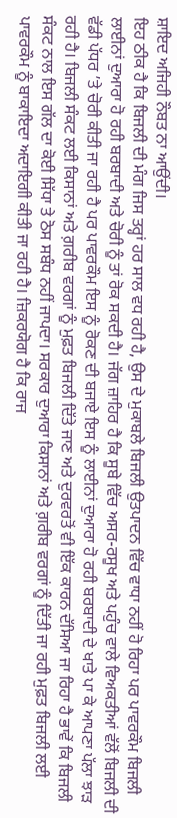ਸ਼ਾਇਦ ਅਜਿਹੀ ਨੌਬਤ ਨਾ ਆਉਂਦੀ।
ਇਹ ਠੀਕ ਹੈ ਕਿ ਬਿਜਲੀ ਦੀ ਮੰਗ ਜਿਸ ਤਰ੍ਹਾਂ ਹਰ ਸਾਲ ਵਧ ਰਹੀ ਹੈ, ਉਸ ਦੇ ਮੁਕਾਬਲੇ ਬਿਜਲੀ ਉਤਪਾਦਨ ਵਿੱਚ ਵਾਧਾ ਨਹੀਂ ਹੋ ਰਿਹਾ ਪਰ ਪਾਵਰਕੌਮ ਬਿਜਲੀ ਲਾਈਨਾਂ ਦੁਆਰਾ ਹੋ ਰਹੀ ਬਰਬਾਦੀ ਅਤੇ ਚੋਰੀ ਨੂੰ ਤਾਂ ਰੋਕ ਸਕਦੀ ਹੈ। ਜੱਗ ਜ਼ਾਹਿਰ ਹੈ ਕਿ ਸੂਬੇ ਵਿੱਚ ਅਸਰ-ਰਸੂਖ ਅਤੇ ਪਹੁੰਚ ਵਾਲੇ ਵਿਅਕਤੀਆਂ ਵੱਲੋਂ ਬਿਜਲੀ ਦੀ ਵੱਡੀ ਪੱਧਰ ’ਤੇ ਚੋਰੀ ਕੀਤੀ ਜਾ ਰਹੀ ਹੈ ਪਰ ਪਾਵਰਕੌਮ ਇਸ ਨੂੰ ਰੋਕਣ ਦੀ ਬਜਾਏ ਇਸ ਨੂੰ ਲਾਈਨਾਂ ਦੁਆਰਾ ਹੋ ਰਹੀ ਬਰਬਾਦੀ ਦੇ ਖਾਤੇ ਪਾ ਕੇ ਆਪਣਾ ਪੱਲਾ ਝਾੜ ਰਹੀ ਹੈ। ਬਿਜਲੀ ਸੰਕਟ ਲਈ ਕਿਸਾਨਾਂ ਅਤੇ ਗ਼ਰੀਬ ਵਰਗਾਂ ਨੂੰ ਮੁਫ਼ਤ ਬਿਜਲੀ ਦਿੱਤੇ ਜਾਣ ਅਤੇ ਦੁਰਵਰਤੋਂ ਵੀ ਇੱਕ ਕਾਰਨ ਦੱਸਿਆ ਜਾ ਰਿਹਾ ਹੈ ਭਾਵੇਂ ਕਿ ਬਿਜਲੀ ਸੰਕਟ ਨਾਲ ਇਸ ਗੱਲ ਦਾ ਕੋਈ ਸਿੱਧਾ ਤੇ ਠੋਸ ਸਬੰਧ ਨਹੀਂ ਜਾਪਦਾ। ਸਰਕਾਰ ਦੁਆਰਾ ਕਿਸਾਨਾਂ ਅਤੇ ਗ਼ਰੀਬ ਵਰਗਾਂ ਨੂੰ ਦਿੱਤੀ ਜਾ ਰਹੀ ਮੁਫ਼ਤ ਬਿਜਲੀ ਲਈ ਪਾਵਰਕੌਮ ਨੂੰ ਬਾਕਾਇਦਾ ਅਦਾਇਗੀ ਕੀਤੀ ਜਾ ਰਹੀ ਹੈ। ਜ਼ਿਕਰਯੋਗ ਹੈ ਕਿ ਰਾਜ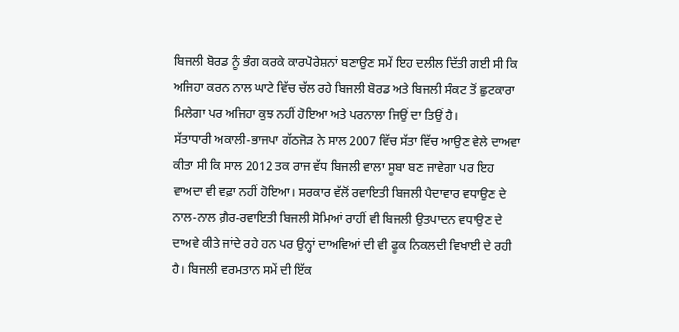ਬਿਜਲੀ ਬੋਰਡ ਨੂੰ ਭੰਗ ਕਰਕੇ ਕਾਰਪੋਰੇਸ਼ਨਾਂ ਬਣਾਉਣ ਸਮੇਂ ਇਹ ਦਲੀਲ ਦਿੱਤੀ ਗਈ ਸੀ ਕਿ ਅਜਿਹਾ ਕਰਨ ਨਾਲ ਘਾਟੇ ਵਿੱਚ ਚੱਲ ਰਹੇ ਬਿਜਲੀ ਬੋਰਡ ਅਤੇ ਬਿਜਲੀ ਸੰਕਟ ਤੋਂ ਛੁਟਕਾਰਾ ਮਿਲੇਗਾ ਪਰ ਅਜਿਹਾ ਕੁਝ ਨਹੀਂ ਹੋਇਆ ਅਤੇ ਪਰਨਾਲਾ ਜਿਉਂ ਦਾ ਤਿਉਂ ਹੈ।
ਸੱਤਾਧਾਰੀ ਅਕਾਲੀ-ਭਾਜਪਾ ਗੱਠਜੋੜ ਨੇ ਸਾਲ 2007 ਵਿੱਚ ਸੱਤਾ ਵਿੱਚ ਆਉਣ ਵੇਲੇ ਦਾਅਵਾ ਕੀਤਾ ਸੀ ਕਿ ਸਾਲ 2012 ਤਕ ਰਾਜ ਵੱਧ ਬਿਜਲੀ ਵਾਲਾ ਸੂਬਾ ਬਣ ਜਾਵੇਗਾ ਪਰ ਇਹ ਵਾਅਦਾ ਵੀ ਵਫ਼ਾ ਨਹੀਂ ਹੋਇਆ। ਸਰਕਾਰ ਵੱਲੋਂ ਰਵਾਇਤੀ ਬਿਜਲੀ ਪੈਦਾਵਾਰ ਵਧਾਉਣ ਦੇ ਨਾਲ-ਨਾਲ ਗ਼ੈਰ-ਰਵਾਇਤੀ ਬਿਜਲੀ ਸੋਮਿਆਂ ਰਾਹੀਂ ਵੀ ਬਿਜਲੀ ਉਤਪਾਦਨ ਵਧਾਉਣ ਦੇ ਦਾਅਵੇ ਕੀਤੇ ਜਾਂਦੇ ਰਹੇ ਹਨ ਪਰ ਉਨ੍ਹਾਂ ਦਾਅਵਿਆਂ ਦੀ ਵੀ ਫੂਕ ਨਿਕਲਦੀ ਵਿਖਾਈ ਦੇ ਰਹੀ ਹੈ। ਬਿਜਲੀ ਵਰਮਤਾਨ ਸਮੇਂ ਦੀ ਇੱਕ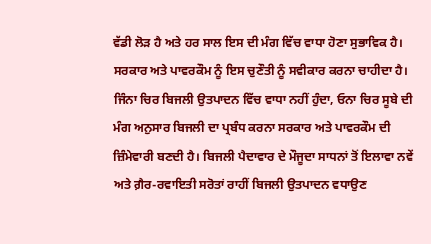ਵੱਡੀ ਲੋੜ ਹੈ ਅਤੇ ਹਰ ਸਾਲ ਇਸ ਦੀ ਮੰਗ ਵਿੱਚ ਵਾਧਾ ਹੋਣਾ ਸੁਭਾਵਿਕ ਹੈ। ਸਰਕਾਰ ਅਤੇ ਪਾਵਰਕੌਮ ਨੂੰ ਇਸ ਚੁਣੌਤੀ ਨੂੰ ਸਵੀਕਾਰ ਕਰਨਾ ਚਾਹੀਦਾ ਹੈ। ਜਿੰਨਾ ਚਿਰ ਬਿਜਲੀ ਉਤਪਾਦਨ ਵਿੱਚ ਵਾਧਾ ਨਹੀਂ ਹੁੰਦਾ, ਓਨਾ ਚਿਰ ਸੂਬੇ ਦੀ ਮੰਗ ਅਨੁਸਾਰ ਬਿਜਲੀ ਦਾ ਪ੍ਰਬੰਧ ਕਰਨਾ ਸਰਕਾਰ ਅਤੇ ਪਾਵਰਕੌਮ ਦੀ ਜ਼ਿੰਮੇਵਾਰੀ ਬਣਦੀ ਹੈ। ਬਿਜਲੀ ਪੈਦਾਵਾਰ ਦੇ ਮੌਜੂਦਾ ਸਾਧਨਾਂ ਤੋਂ ਇਲਾਵਾ ਨਵੇਂ ਅਤੇ ਗ਼ੈਰ-ਰਵਾਇਤੀ ਸਰੋਤਾਂ ਰਾਹੀਂ ਬਿਜਲੀ ਉਤਪਾਦਨ ਵਧਾਉਣ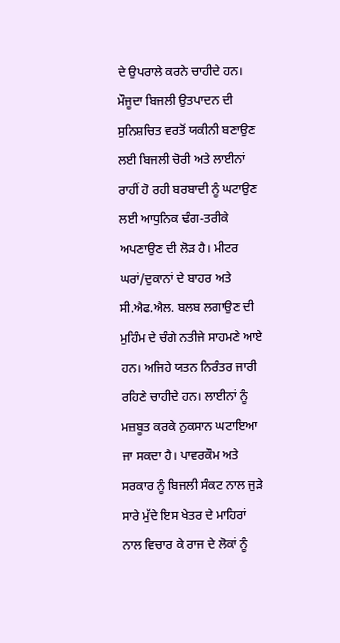ਦੇ ਉਪਰਾਲੇ ਕਰਨੇ ਚਾਹੀਦੇ ਹਨ। ਮੌਜੂਦਾ ਬਿਜਲੀ ਉਤਪਾਦਨ ਦੀ ਸੁਨਿਸ਼ਚਿਤ ਵਰਤੋਂ ਯਕੀਨੀ ਬਣਾਉਣ ਲਈ ਬਿਜਲੀ ਚੋਰੀ ਅਤੇ ਲਾਈਨਾਂ ਰਾਹੀਂ ਹੋ ਰਹੀ ਬਰਬਾਦੀ ਨੂੰ ਘਟਾਉਣ ਲਈ ਆਧੁਨਿਕ ਢੰਗ-ਤਰੀਕੇ ਅਪਣਾਉਣ ਦੀ ਲੋੜ ਹੈ। ਮੀਟਰ ਘਰਾਂ/ਦੁਕਾਨਾਂ ਦੇ ਬਾਹਰ ਅਤੇ ਸੀ.ਐਫ.ਐਲ. ਬਲਬ ਲਗਾਉਣ ਦੀ ਮੁਹਿੰਮ ਦੇ ਚੰਗੇ ਨਤੀਜੇ ਸਾਹਮਣੇ ਆਏ ਹਨ। ਅਜਿਹੇ ਯਤਨ ਨਿਰੰਤਰ ਜਾਰੀ ਰਹਿਣੇ ਚਾਹੀਦੇ ਹਨ। ਲਾਈਨਾਂ ਨੂੰ ਮਜ਼ਬੂਤ ਕਰਕੇ ਨੁਕਸਾਨ ਘਟਾਇਆ ਜਾ ਸਕਦਾ ਹੈ। ਪਾਵਰਕੌਮ ਅਤੇ ਸਰਕਾਰ ਨੂੰ ਬਿਜਲੀ ਸੰਕਟ ਨਾਲ ਜੁੜੇ ਸਾਰੇ ਮੁੱਦੇ ਇਸ ਖੇਤਰ ਦੇ ਮਾਹਿਰਾਂ ਨਾਲ ਵਿਚਾਰ ਕੇ ਰਾਜ ਦੇ ਲੋਕਾਂ ਨੂੰ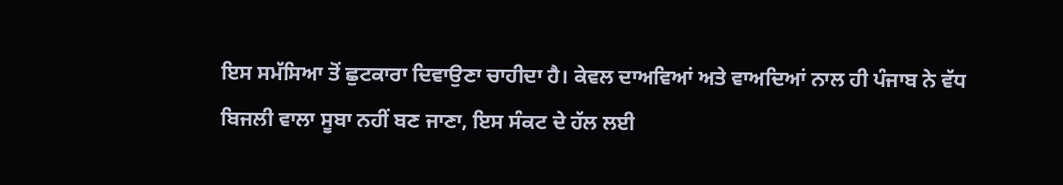ਇਸ ਸਮੱਸਿਆ ਤੋਂ ਛੁਟਕਾਰਾ ਦਿਵਾਉਣਾ ਚਾਹੀਦਾ ਹੈ। ਕੇਵਲ ਦਾਅਵਿਆਂ ਅਤੇ ਵਾਅਦਿਆਂ ਨਾਲ ਹੀ ਪੰਜਾਬ ਨੇ ਵੱਧ ਬਿਜਲੀ ਵਾਲਾ ਸੂਬਾ ਨਹੀਂ ਬਣ ਜਾਣਾ, ਇਸ ਸੰਕਟ ਦੇ ਹੱਲ ਲਈ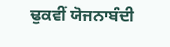ਢੁਕਵੀਂ ਯੋਜਨਾਬੰਦੀ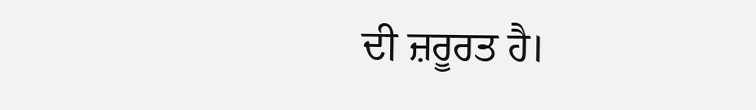ਦੀ ਜ਼ਰੂਰਤ ਹੈ।